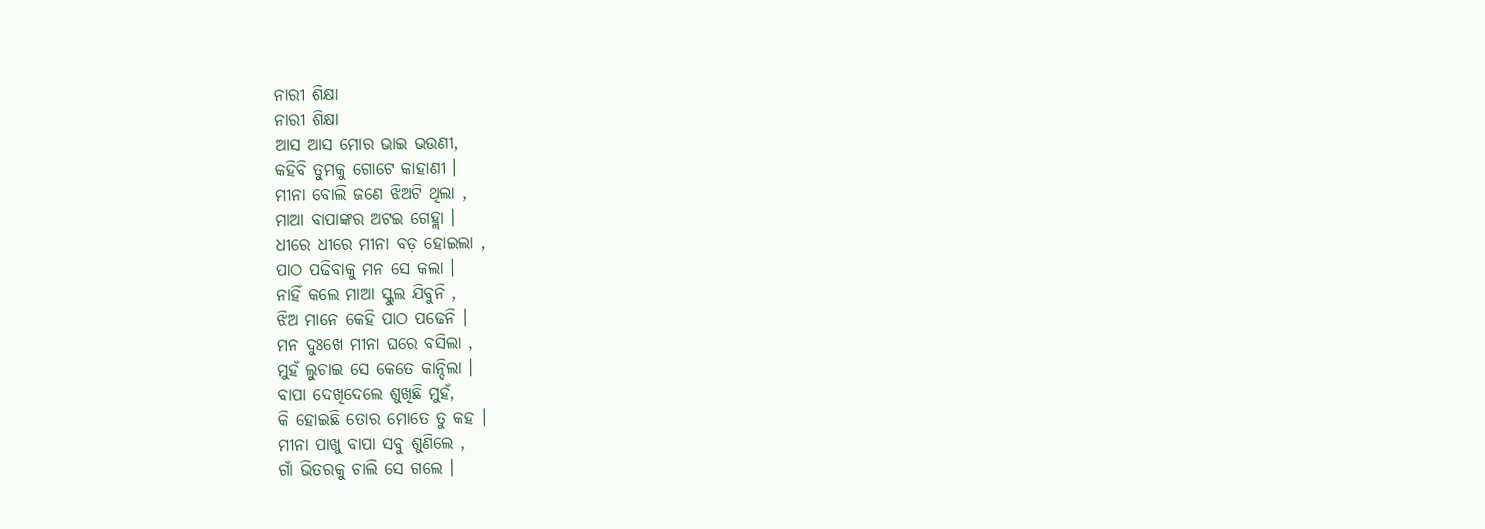ନାରୀ ଶିକ୍ଷା
ନାରୀ ଶିକ୍ଷା
ଆସ ଆସ ମୋର ଭାଇ ଭଉଣୀ,
କହିବି ତୁମକୁ ଗୋଟେ କାହାଣୀ ।
ମୀନା ବୋଲି ଜଣେ ଝିଅଟି ଥିଲା ,
ମାଆ ବାପାଙ୍କର ଅଟଇ ଗେହ୍ଲା ।
ଧୀରେ ଧୀରେ ମୀନା ବଡ଼ ହୋଇଲା ,
ପାଠ ପଢିବାକୁ ମନ ସେ କଲା ।
ନାହିଁ କଲେ ମାଆ ସ୍କୁଲ ଯିବୁନି ,
ଝିଅ ମାନେ କେହି ପାଠ ପଢେନି ।
ମନ ଦୁଃଖେ ମୀନା ଘରେ ବସିଲା ,
ମୁହଁ ଲୁଚାଇ ସେ କେତେ କାନ୍ଦିଲା ।
ବାପା ଦେଖିଦେଲେ ଶୁଖିଛି ମୁହଁ,
କି ହୋଇଛି ତୋର ମୋତେ ତୁ କହ ।
ମୀନା ପାଖୁ ବାପା ସବୁ ଶୁଣିଲେ ,
ଗାଁ ଭିତରକୁ ଚାଲି ସେ ଗଲେ ।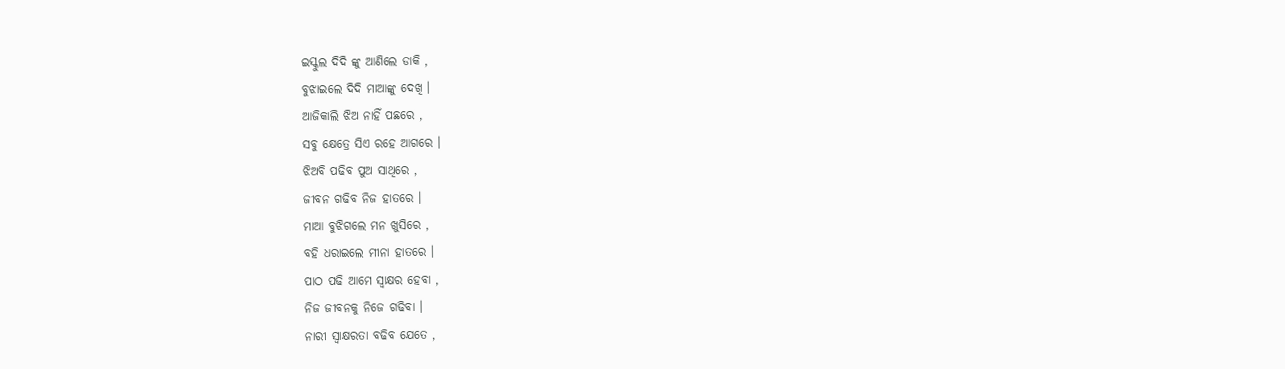ଇସ୍କୁଲ ଦିଦି ଙ୍କୁ ଆଣିଲେ ଡାକି ,
ବୁଝାଇଲେ ଦିଦି ମାଆଙ୍କୁ ଦେଖି ।
ଆଜିକାଲି ଝିଅ ନାହିଁ ପଛରେ ,
ସବୁ କ୍ଷେତ୍ରେ ସିଏ ରହେ ଆଗରେ ।
ଝିଅବି ପଢିବ ପୁଅ ସାଥିରେ ,
ଜୀବନ ଗଢିବ ନିଜ ହାତରେ ।
ମାଆ ବୁଝିଗଲେ ମନ ଖୁସିରେ ,
ବହି ଧରାଇଲେ ମୀନା ହାତରେ ।
ପାଠ ପଢି ଆମେ ସ୍ବାକ୍ଷର ହେବା ,
ନିଜ ଜୀବନକୁ ନିଜେ ଗଢିବା ।
ନାରୀ ସ୍ବାକ୍ଷରତା ବଢିବ ଯେତେ ,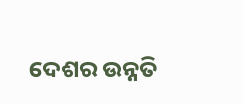ଦେଶର ଉନ୍ନତି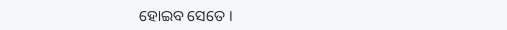ହୋଇବ ସେତେ ।